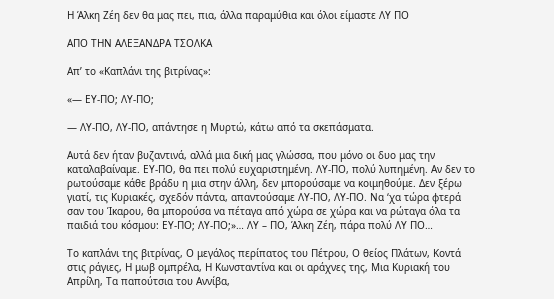Η Άλκη Ζέη δεν θα μας πει, πια, άλλα παραμύθια και όλοι είμαστε ΛΥ ΠΟ

ΑΠΟ ΤΗΝ ΑΛΕΞΑΝΔΡΑ ΤΣΟΛΚΑ

Απ’ το «Καπλάνι της βιτρίνας»:

«— ΕΥ-ΠΟ; ΛΥ-ΠΟ;

— ΛΥ-ΠΟ, ΛΥ-ΠΟ, απάντησε η Μυρτώ, κάτω από τα σκεπάσματα.

Αυτά δεν ήταν βυζαντινά, αλλά μια δική μας γλώσσα, που μόνο οι δυο μας την καταλαβαίναμε. ΕΥ-ΠΟ, θα πει πολύ ευχαριστημένη. ΛΥ-ΠΟ, πολύ λυπημένη. Αν δεν το ρωτούσαμε κάθε βράδυ η μια στην άλλη, δεν μπορούσαμε να κοιμηθούμε. Δεν ξέρω γιατί, τις Κυριακές, σχεδόν πάντα, απαντούσαμε ΛΥ-ΠΟ, ΛΥ-ΠΟ. Να ‘χα τώρα φτερά σαν του Ίκαρου, θα μπορούσα να πέταγα από χώρα σε χώρα και να ρώταγα όλα τα παιδιά του κόσμου: ΕΥ-ΠΟ; ΛΥ-ΠΟ;»… ΛΥ – ΠΟ, Άλκη Ζέη, πάρα πολύ ΛΥ ΠΟ…

Το καπλάνι της βιτρίνας, Ο μεγάλος περίπατος του Πέτρου, Ο θείος Πλάτων, Κοντά στις ράγιες, Η μωβ ομπρέλα, Η Κωνσταντίνα και οι αράχνες της, Μια Κυριακή του Απρίλη, Τα παπούτσια του Αννίβα,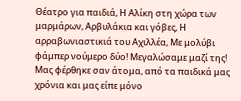Θέατρο για παιδιά, Η Αλίκη στη χώρα των μαρμάρων, Αρβυλάκια και γόβες, Η αρραβωνιαστικιά του Αχιλλέα, Με μολύβι φάμπερ νούμερο δύο! Μεγαλώσαμε μαζί της! Μας φέρθηκε σαν άτομα, από τα παιδικά μας χρόνια και μας είπε μόνο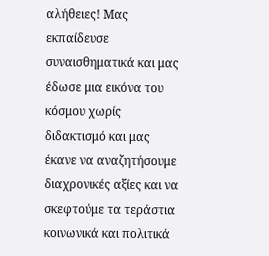αλήθειες! Μας εκπαίδευσε συναισθηματικά και μας έδωσε μια εικόνα του κόσμου χωρίς διδακτισμό και μας έκανε να αναζητήσουμε διαχρονικές αξίες και να σκεφτούμε τα τεράστια κοινωνικά και πολιτικά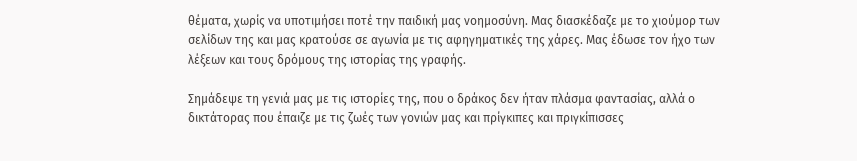θέματα, χωρίς να υποτιμήσει ποτέ την παιδική μας νοημοσύνη. Μας διασκέδαζε με το χιούμορ των σελίδων της και μας κρατούσε σε αγωνία με τις αφηγηματικές της χάρες. Μας έδωσε τον ήχο των λέξεων και τους δρόμους της ιστορίας της γραφής.

Σημάδεψε τη γενιά μας με τις ιστορίες της, που ο δράκος δεν ήταν πλάσμα φαντασίας, αλλά ο δικτάτορας που έπαιζε με τις ζωές των γονιών μας και πρίγκιπες και πριγκίπισσες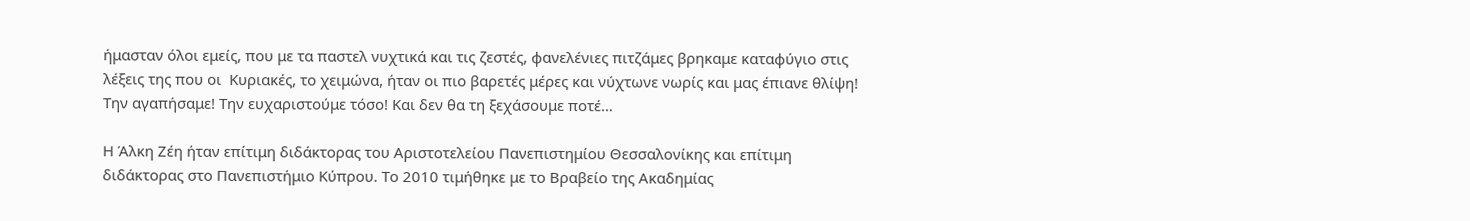ήμασταν όλοι εμείς, που με τα παστελ νυχτικά και τις ζεστές, φανελένιες πιτζάμες βρηκαμε καταφύγιο στις λέξεις της που οι  Κυριακές, το χειμώνα, ήταν οι πιο βαρετές μέρες και νύχτωνε νωρίς και μας έπιανε θλίψη! Την αγαπήσαμε! Την ευχαριστούμε τόσο! Και δεν θα τη ξεχάσουμε ποτέ…

Η Άλκη Ζέη ήταν επίτιμη διδάκτορας του Αριστοτελείου Πανεπιστημίου Θεσσαλονίκης και επίτιμη διδάκτορας στο Πανεπιστήμιο Κύπρου. Το 2010 τιμήθηκε με το Βραβείο της Ακαδημίας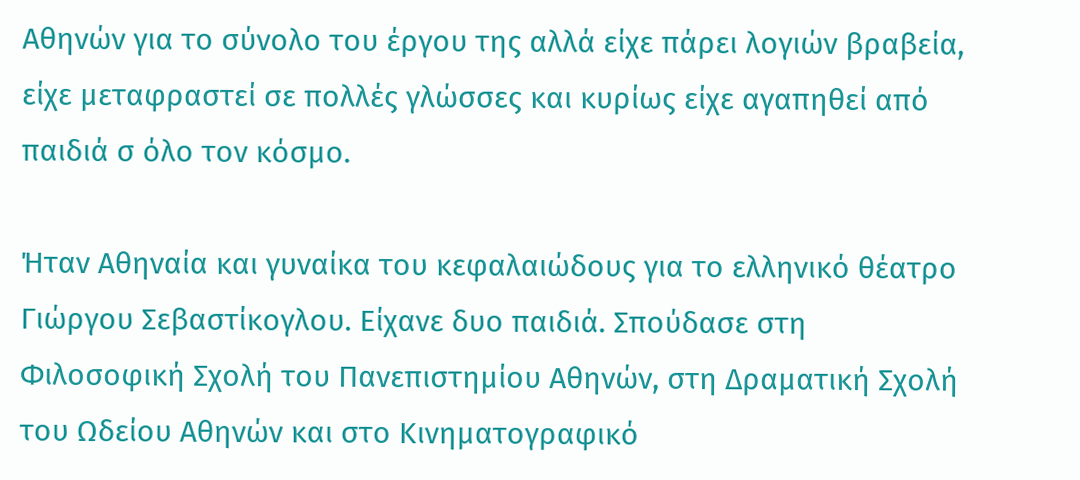Αθηνών για το σύνολο του έργου της αλλά είχε πάρει λογιών βραβεία, είχε μεταφραστεί σε πολλές γλώσσες και κυρίως είχε αγαπηθεί από παιδιά σ όλο τον κόσμο.

Ήταν Αθηναία και γυναίκα του κεφαλαιώδους για το ελληνικό θέατρο Γιώργου Σεβαστίκογλου. Είχανε δυο παιδιά. Σπούδασε στη Φιλοσοφική Σχολή του Πανεπιστημίου Αθηνών, στη Δραματική Σχολή του Ωδείου Αθηνών και στο Κινηματογραφικό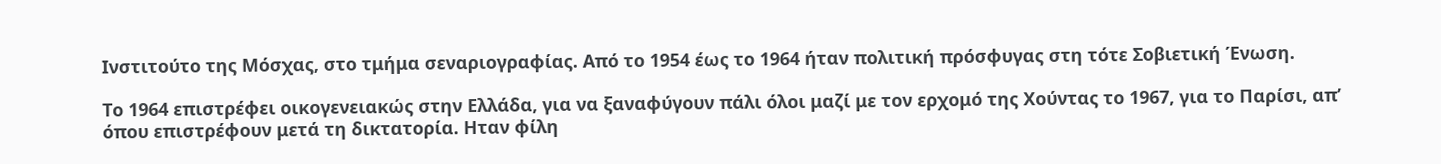Ινστιτούτο της Μόσχας, στο τμήμα σεναριογραφίας. Από το 1954 έως το 1964 ήταν πολιτική πρόσφυγας στη τότε Σοβιετική Ένωση.

Το 1964 επιστρέφει οικογενειακώς στην Ελλάδα, για να ξαναφύγουν πάλι όλοι μαζί με τον ερχομό της Χούντας το 1967, για το Παρίσι, απ’ όπου επιστρέφουν μετά τη δικτατορία. Ηταν φίλη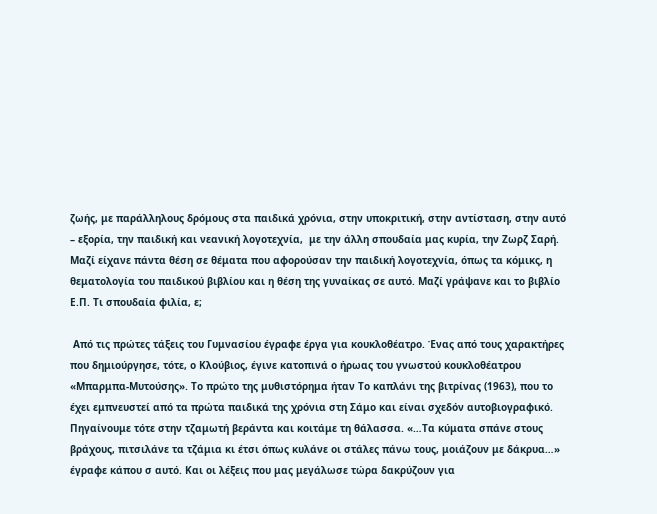ζωής, με παράλληλους δρόμους στα παιδικά χρόνια, στην υποκριτική, στην αντίσταση, στην αυτό – εξορία, την παιδική και νεανική λογοτεχνία,  με την άλλη σπουδαία μας κυρία, την Ζωρζ Σαρή.  Μαζί είχανε πάντα θέση σε θέματα που αφορούσαν την παιδική λογοτεχνία, όπως τα κόμικς, η θεματολογία του παιδικού βιβλίου και η θέση της γυναίκας σε αυτό. Μαζί γράψανε και το βιβλίο Ε.Π. Τι σπουδαία φιλία, ε;

 Από τις πρώτες τάξεις του Γυμνασίου έγραφε έργα για κουκλοθέατρο. Ένας από τους χαρακτήρες που δημιούργησε, τότε, ο Κλούβιος, έγινε κατοπινά ο ήρωας του γνωστού κουκλοθέατρου «Μπαρμπα-Μυτούσης». Το πρώτο της μυθιστόρημα ήταν Το καπλάνι της βιτρίνας (1963), που το έχει εμπνευστεί από τα πρώτα παιδικά της χρόνια στη Σάμο και είναι σχεδόν αυτοβιογραφικό. Πηγαίνουμε τότε στην τζαμωτή βεράντα και κοιτάμε τη θάλασσα. «…Τα κύματα σπάνε στους βράχους, πιτσιλάνε τα τζάμια κι έτσι όπως κυλάνε οι στάλες πάνω τους, μοιάζουν με δάκρυα…» έγραφε κάπου σ αυτό. Και οι λέξεις που μας μεγάλωσε τώρα δακρύζουν για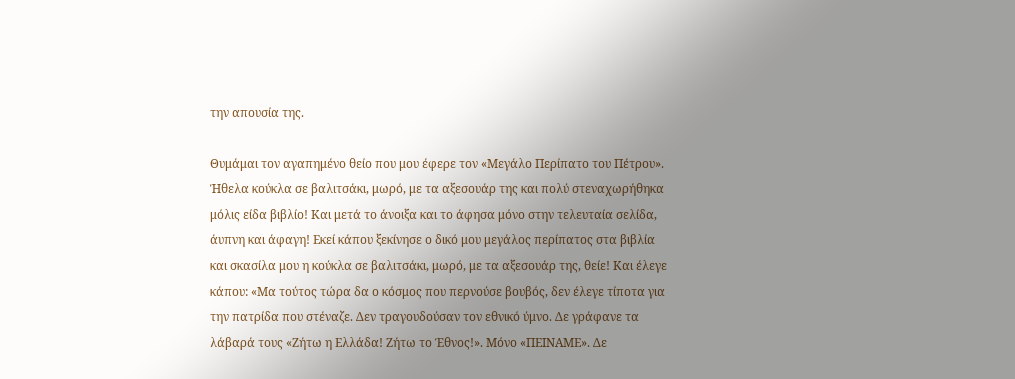την απουσία της.

Θυμάμαι τον αγαπημένο θείο που μου έφερε τον «Μεγάλο Περίπατο του Πέτρου». Ήθελα κούκλα σε βαλιτσάκι, μωρό, με τα αξεσουάρ της και πολύ στεναχωρήθηκα μόλις είδα βιβλίο! Και μετά το άνοιξα και το άφησα μόνο στην τελευταία σελίδα, άυπνη και άφαγη! Εκεί κάπου ξεκίνησε ο δικό μου μεγάλος περίπατος στα βιβλία και σκασίλα μου η κούκλα σε βαλιτσάκι, μωρό, με τα αξεσουάρ της, θείε! Και έλεγε κάπου: «Μα τούτος τώρα δα ο κόσμος που περνούσε βουβός, δεν έλεγε τίποτα για την πατρίδα που στέναζε. Δεν τραγουδούσαν τον εθνικό ύμνο. Δε γράφανε τα λάβαρά τους «Ζήτω η Ελλάδα! Ζήτω το Έθνος!». Μόνο «ΠΕΙΝΑΜΕ». Δε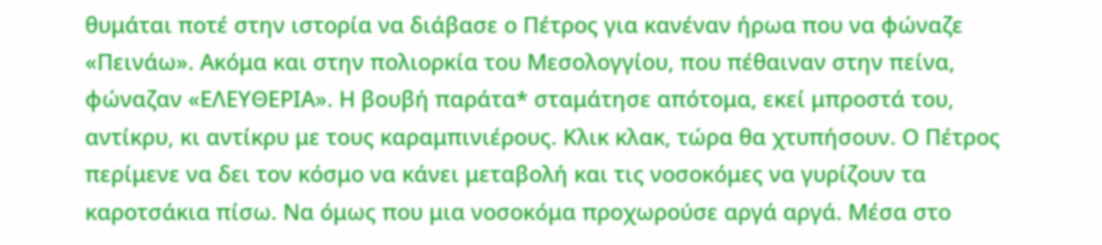θυμάται ποτέ στην ιστορία να διάβασε ο Πέτρος για κανέναν ήρωα που να φώναζε «Πεινάω». Ακόμα και στην πολιορκία του Μεσολογγίου, που πέθαιναν στην πείνα, φώναζαν «ΕΛΕΥΘΕΡΙΑ». Η βουβή παράτα* σταμάτησε απότομα, εκεί μπροστά του, αντίκρυ, κι αντίκρυ με τους καραμπινιέρους. Κλικ κλακ, τώρα θα χτυπήσουν. Ο Πέτρος περίμενε να δει τον κόσμο να κάνει μεταβολή και τις νοσοκόμες να γυρίζουν τα καροτσάκια πίσω. Να όμως που μια νοσοκόμα προχωρούσε αργά αργά. Μέσα στο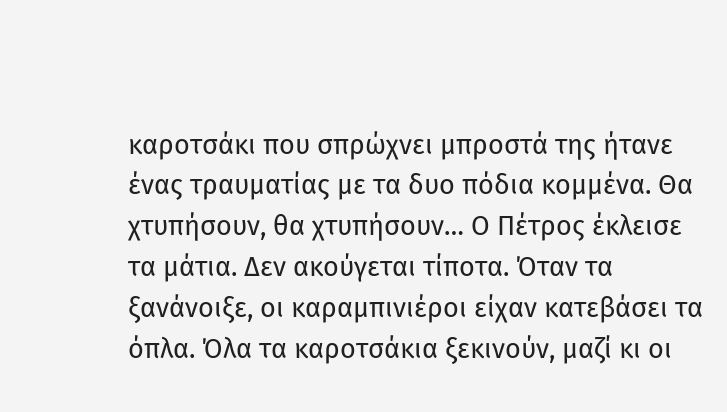καροτσάκι που σπρώχνει μπροστά της ήτανε ένας τραυματίας με τα δυο πόδια κομμένα. Θα χτυπήσουν, θα χτυπήσουν… Ο Πέτρος έκλεισε τα μάτια. Δεν ακούγεται τίποτα. Όταν τα ξανάνοιξε, οι καραμπινιέροι είχαν κατεβάσει τα όπλα. Όλα τα καροτσάκια ξεκινούν, μαζί κι οι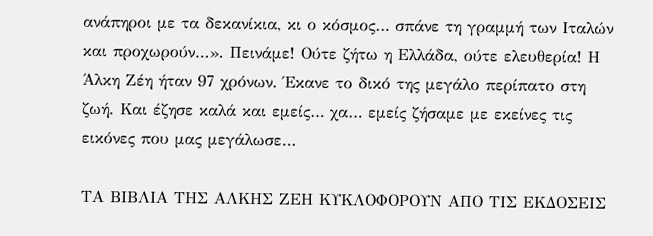ανάπηροι με τα δεκανίκια, κι ο κόσμος… σπάνε τη γραμμή των Ιταλών και προχωρούν…». Πεινάμε! Ούτε ζήτω η Ελλάδα, ούτε ελευθερία! Η Άλκη Ζέη ήταν 97 χρόνων. Έκανε το δικό της μεγάλο περίπατο στη ζωή. Και έζησε καλά και εμείς… χα… εμείς ζήσαμε με εκείνες τις εικόνες που μας μεγάλωσε…

ΤΑ ΒΙΒΛΙΑ ΤΗΣ ΑΛΚΗΣ ΖΕΗ ΚΥΚΛΟΦΟΡΟΥΝ ΑΠΟ ΤΙΣ ΕΚΔΟΣΕΙΣ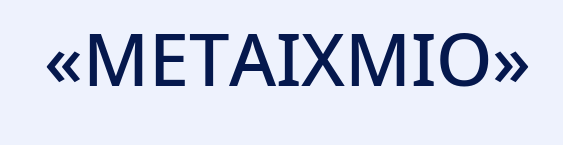«ΜΕΤΑΙΧΜΙΟ»